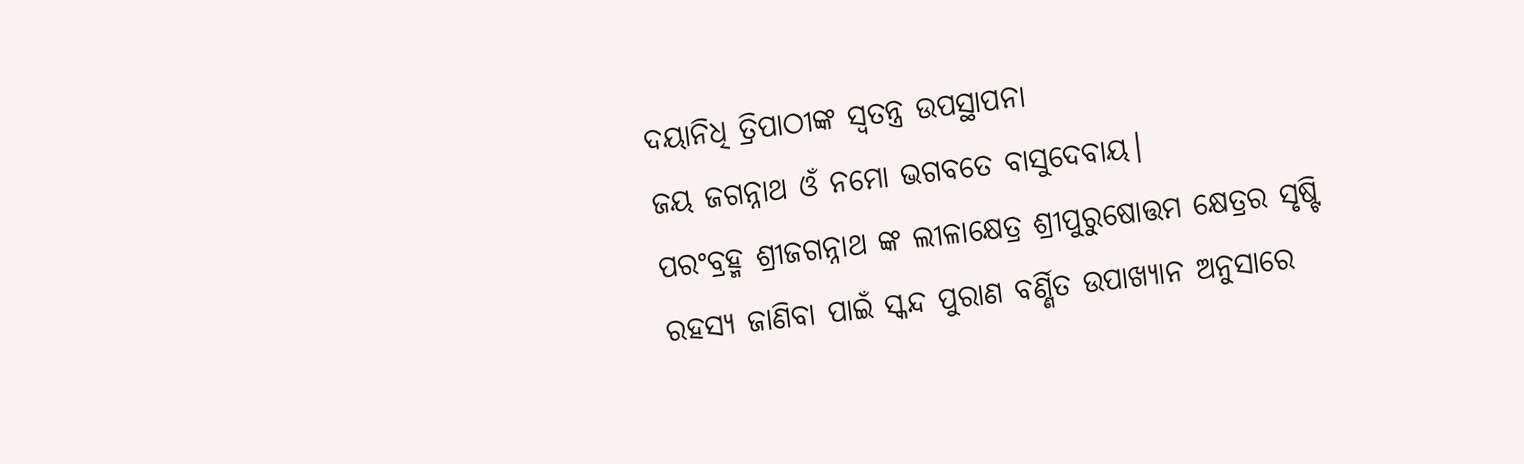ଦୟାନିଧି ତ୍ରିପାଠୀଙ୍କ ସ୍ଵତନ୍ତ୍ର ଉପସ୍ଥାପନା
ଜୟ ଜଗନ୍ନାଥ ଓଁ ନମୋ ଭଗବତେ ବାସୁଦେବାୟ।
ପରଂବ୍ରହ୍ମ ଶ୍ରୀଜଗନ୍ନାଥ ଙ୍କ ଲୀଳାକ୍ଷେତ୍ର ଶ୍ରୀପୁରୁଷୋତ୍ତମ କ୍ଷେତ୍ରର ସୃଷ୍ଟି ରହସ୍ୟ ଜାଣିବା ପାଇଁ ସ୍କନ୍ଦ ପୁରାଣ ବର୍ଣ୍ଣିତ ଉପାଖ୍ୟାନ ଅନୁସାରେ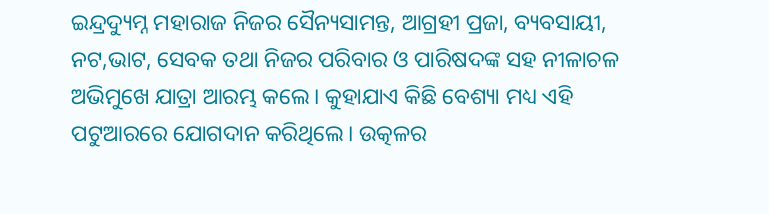ଇନ୍ଦ୍ରଦ୍ୟୁମ୍ନ ମହାରାଜ ନିଜର ସୈନ୍ୟସାମନ୍ତ, ଆଗ୍ରହୀ ପ୍ରଜା, ବ୍ୟବସାୟୀ, ନଟ,ଭାଟ, ସେବକ ତଥା ନିଜର ପରିବାର ଓ ପାରିଷଦଙ୍କ ସହ ନୀଳାଚଳ ଅଭିମୁଖେ ଯାତ୍ରା ଆରମ୍ଭ କଲେ। କୁହାଯାଏ କିଛି ବେଶ୍ୟା ମଧ୍ୟ ଏହି ପଟୁଆରରେ ଯୋଗଦାନ କରିଥିଲେ। ଉତ୍କଳର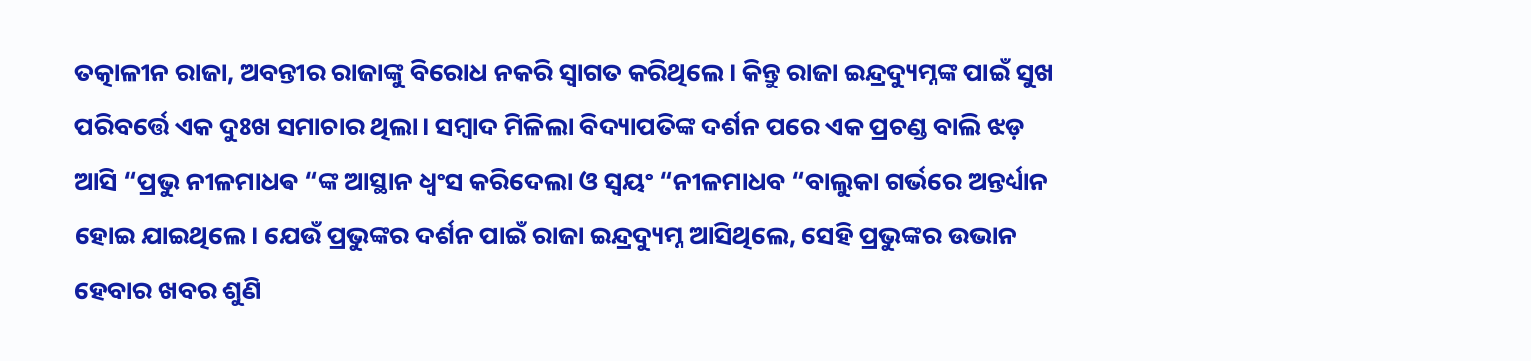ତତ୍କାଳୀନ ରାଜା, ଅବନ୍ତୀର ରାଜାଙ୍କୁ ବିରୋଧ ନକରି ସ୍ୱାଗତ କରିଥିଲେ। କିନ୍ତୁ ରାଜା ଇନ୍ଦ୍ରଦ୍ୟୁମ୍ନଙ୍କ ପାଇଁ ସୁଖ ପରିବର୍ତ୍ତେ ଏକ ଦୁଃଖ ସମାଚାର ଥିଲା। ସମ୍ବାଦ ମିଳିଲା ବିଦ୍ୟାପତିଙ୍କ ଦର୍ଶନ ପରେ ଏକ ପ୍ରଚଣ୍ଡ ବାଲି ଝଡ଼ ଆସି “ପ୍ରଭୁ ନୀଳମାଧଵ “ଙ୍କ ଆସ୍ଥାନ ଧ୍ବଂସ କରିଦେଲା ଓ ସ୍ୱୟଂ “ନୀଳମାଧବ “ବାଲୁକା ଗର୍ଭରେ ଅନ୍ତର୍ଧ୍ୟାନ ହୋଇ ଯାଇଥିଲେ। ଯେଉଁ ପ୍ରଭୁଙ୍କର ଦର୍ଶନ ପାଇଁ ରାଜା ଇନ୍ଦ୍ରଦ୍ୟୁମ୍ନ ଆସିଥିଲେ, ସେହି ପ୍ରଭୁଙ୍କର ଉଭାନ ହେବାର ଖବର ଶୁଣି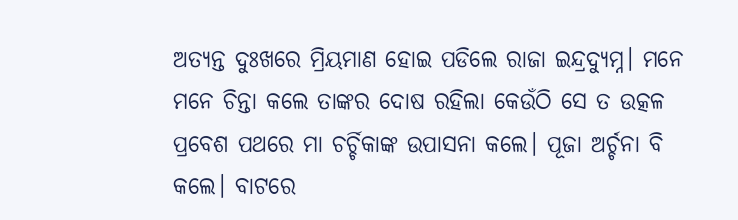ଅତ୍ୟନ୍ତ ଦୁଃଖରେ ମ୍ରିୟମାଣ ହୋଇ ପଡିଲେ ରାଜା ଇନ୍ଦ୍ରଦ୍ୟୁମ୍ନ। ମନେ ମନେ ଚିନ୍ତା କଲେ ତାଙ୍କର ଦୋଷ ରହିଲା କେଉଁଠି ସେ ତ ଉତ୍କଳ ପ୍ରବେଶ ପଥରେ ମା ଚର୍ଚ୍ଚିକାଙ୍କ ଉପାସନା କଲେ। ପୂଜା ଅର୍ଚ୍ଚନା ବି କଲେ। ବାଟରେ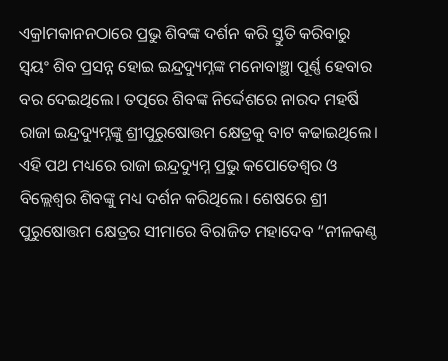ଏକ୍ରlମକାନନଠାରେ ପ୍ରଭୁ ଶିବଙ୍କ ଦର୍ଶନ କରି ସ୍ତୁତି କରିବାରୁ ସ୍ୱୟଂ ଶିବ ପ୍ରସନ୍ନ ହୋଇ ଇନ୍ଦ୍ରଦ୍ୟୁମ୍ନଙ୍କ ମନୋବାଞ୍ଛା ପୂର୍ଣ୍ଣ ହେବାର ବର ଦେଇଥିଲେ। ତତ୍ପରେ ଶିବଙ୍କ ନିର୍ଦ୍ଦେଶରେ ନାରଦ ମହର୍ଷି ରାଜା ଇନ୍ଦ୍ରଦ୍ୟୁମ୍ନଙ୍କୁ ଶ୍ରୀପୁରୁଷୋତ୍ତମ କ୍ଷେତ୍ରକୁ ବାଟ କଢାଇଥିଲେ। ଏହି ପଥ ମଧ୍ୟରେ ରାଜା ଇନ୍ଦ୍ରଦ୍ୟୁମ୍ନ ପ୍ରଭୁ କପୋତେଶ୍ୱର ଓ ବିଲ୍ଲେଶ୍ୱର ଶିବଙ୍କୁ ମଧ୍ୟ ଦର୍ଶନ କରିଥିଲେ। ଶେଷରେ ଶ୍ରୀ ପୁରୁଷୋତ୍ତମ କ୍ଷେତ୍ରର ସୀମାରେ ବିରାଜିତ ମହାଦେବ “ନୀଳକଣ୍ଠ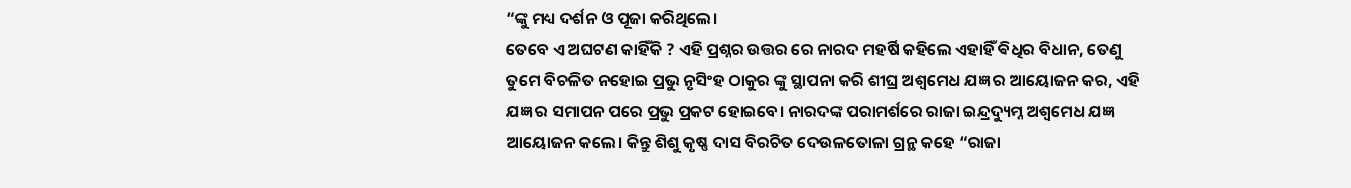“ଙ୍କୁ ମଧ୍ୟ ଦର୍ଶନ ଓ ପୂଜା କରିଥିଲେ।
ତେବେ ଏ ଅଘଟଣ କାହିଁକି ? ଏହି ପ୍ରଶ୍ନର ଉତ୍ତର ରେ ନାରଦ ମହର୍ଷି କହିଲେ ଏହାହିଁ ଵିଧିର ବିଧାନ, ତେଣୁ ତୁମେ ବିଚଳିତ ନହୋଇ ପ୍ରଭୁ ନୃସିଂହ ଠାକୁର ଙ୍କୁ ସ୍ଥାପନା କରି ଶୀଘ୍ର ଅଶ୍ୱମେଧ ଯଜ୍ଞ ର ଆୟୋଜନ କର, ଏହି ଯଜ୍ଞ ର ସମାପନ ପରେ ପ୍ରଭୁ ପ୍ରକଟ ହୋଇବେ। ନାରଦଙ୍କ ପରାମର୍ଶରେ ରାଜା ଇନ୍ଦ୍ରଦ୍ୟୁମ୍ନ ଅଶ୍ୱମେଧ ଯଜ୍ଞ ଆୟୋଜନ କଲେ। କିନ୍ତୁ ଶିଶୁ କୃଷ୍ଣ ଦାସ ବିରଚିତ ଦେଉଳତୋଳା ଗ୍ରନ୍ଥ କହେ “ରାଜା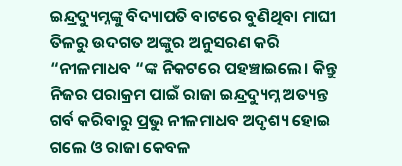ଇନ୍ଦ୍ରଦ୍ୟୁମ୍ନଙ୍କୁ ବିଦ୍ୟାପତି ବାଟରେ ବୁଣିଥିବା ମାଘୀ ତିଳରୁ ଉଦଗତ ଅଙ୍କୁର ଅନୁସରଣ କରି “ନୀଳମାଧବ “ଙ୍କ ନିକଟରେ ପହଞ୍ଚାଇଲେ। କିନ୍ତୁ ନିଜର ପରାକ୍ରମ ପାଇଁ ରାଜା ଇନ୍ଦ୍ରଦ୍ୟୁମ୍ନ ଅତ୍ୟନ୍ତ ଗର୍ବ କରିବାରୁ ପ୍ରଭୁ ନୀଳମାଧବ ଅଦୃଶ୍ୟ ହୋଇ ଗଲେ ଓ ରାଜା କେବଳ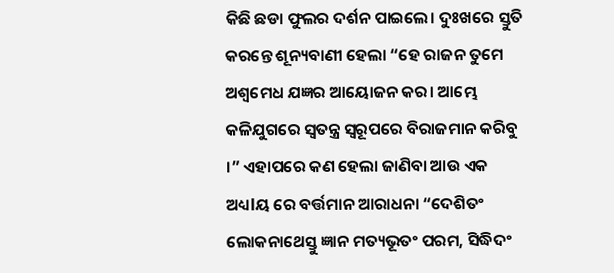କିଛି ଛଡା ଫୁଲର ଦର୍ଶନ ପାଇଲେ। ଦୁଃଖରେ ସ୍ତୁତି କରନ୍ତେ ଶୂନ୍ୟବାଣୀ ହେଲା “ହେ ରାଜନ ତୁମେ ଅଶ୍ୱମେଧ ଯଜ୍ଞର ଆୟୋଜନ କର। ଆମ୍ଭେ କଳିଯୁଗରେ ସ୍ୱତନ୍ତ୍ର ସ୍ୱରୂପରେ ବିରାଜମାନ କରିବୁ ।” ଏହାପରେ କଣ ହେଲା ଜାଣିବା ଆଉ ଏକ ଅଧ୍ୟlୟ ରେ ବର୍ତ୍ତମାନ ଆରାଧନା “ଦେଶିତଂ ଲୋକନାଥେସ୍ତୁ ଜ୍ଞାନ ମତ୍ୟଭୂତଂ ପରମ, ସିଦ୍ଧିଦଂ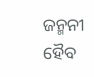ଜନ୍ମନୀ ହୈବ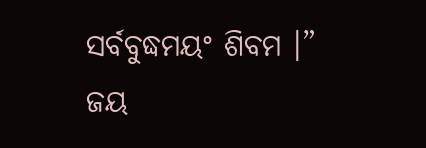ସର୍ବବୁଦ୍ଧମୟଂ ଶିବମ ।”
ଜୟ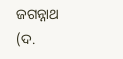ଜଗନ୍ନାଥ (ଦ.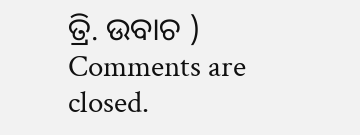ତ୍ରି. ଉବାଚ )
Comments are closed.